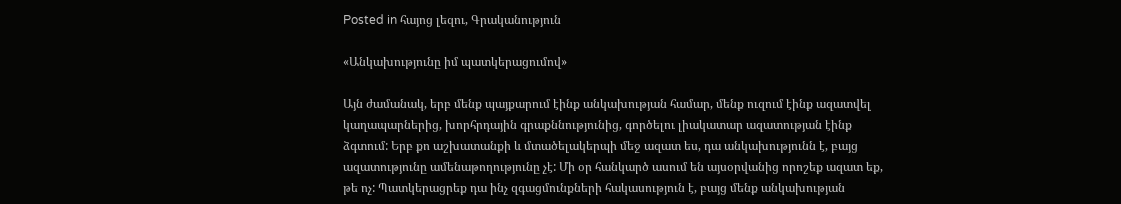Posted in հայոց լեզու, Գրականություն

«Անկախությունը իմ պատկերացումով»

Այն ժամանակ, երբ մենք պայքարում էինք անկախության համար, մենք ուզում էինք ազատվել կաղապարներից, խորհրդային գրաքննությունից, գործելու լիակատար ազատության էինք ձգտում: Երբ քո աշխատանքի և մտածելակերպի մեջ ազատ ես, դա անկախությունն է, բայց ազատությունը ամենաթողությունը չէ: Մի օր հանկարծ ասում են այսօրվանից որոշեք ազատ եք, թե ոչ: Պատկերացրեք դա ինչ զգացմունքների հակասություն է, բայց մենք անկախության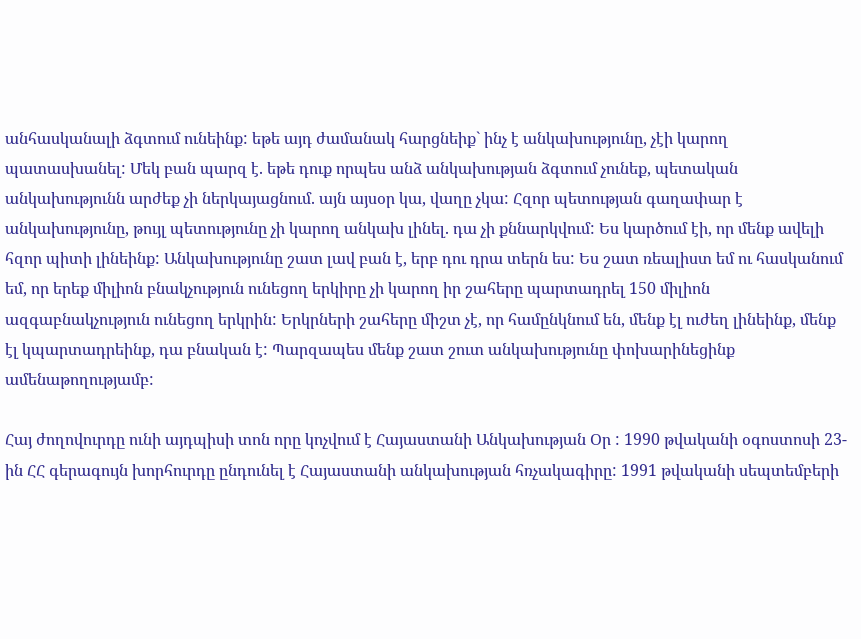անհասկանալի ձգտում ունեինք: եթե այդ ժամանակ հարցնեիք` ինչ է անկախությունը, չէի կարող պատասխանել: Մեկ բան պարզ է. եթե դուք որպես անձ անկախության ձգտում չունեք, պետական անկախությունն արժեք չի ներկայացնում. այն այսօր կա, վաղը չկա: Հզոր պետության գաղափար է անկախությունը, թույլ պետությունը չի կարող անկախ լինել. դա չի քննարկվում: Ես կարծում էի, որ մենք ավելի հզոր պիտի լինեինք: Անկախությունը շատ լավ բան է, երբ դու դրա տերն ես: Ես շատ ռեալիստ եմ ու հասկանում եմ, որ երեք միլիոն բնակչություն ունեցող երկիրը չի կարող իր շահերը պարտադրել 150 միլիոն ազգաբնակչություն ունեցող երկրին: Երկրների շահերը միշտ չէ, որ համընկնում են, մենք էլ ուժեղ լինեինք, մենք էլ կպարտադրեինք, դա բնական է: Պարզապես մենք շատ շուտ անկախությունը փոխարինեցինք ամենաթողությամբ:

Հայ ժողովուրդը ունի այդպիսի տոն որը կոչվում է Հայաստանի Անկախության Օր : 1990 թվականի օգոստոսի 23-ին ՀՀ գերագույն խորհուրդը ընդունել է Հայաստանի անկախության հռչակագիրը: 1991 թվականի սեպտեմբերի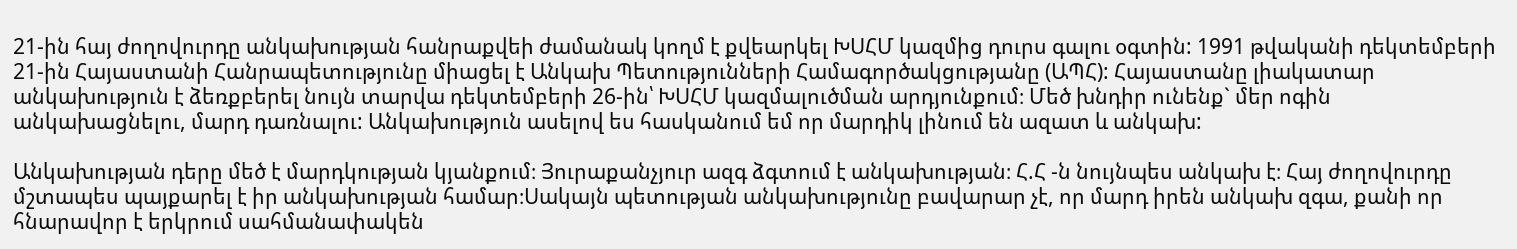21-ին հայ ժողովուրդը անկախության հանրաքվեի ժամանակ կողմ է քվեարկել ԽՍՀՄ կազմից դուրս գալու օգտին: 1991 թվականի դեկտեմբերի 21-ին Հայաստանի Հանրապետությունը միացել է Անկախ Պետությունների Համագործակցությանը (ԱՊՀ): Հայաստանը լիակատար անկախություն է ձեռքբերել նույն տարվա դեկտեմբերի 26-ին՝ ԽՍՀՄ կազմալուծման արդյունքում։ Մեծ խնդիր ունենք` մեր ոգին անկախացնելու, մարդ դառնալու: Անկախություն ասելով ես հասկանում եմ որ մարդիկ լինում են ազատ և անկախ:

Անկախության դերը մեծ է մարդկության կյանքում։ Յուրաքանչյուր ազգ ձգտում է անկախության։ Հ.Հ -ն նույնպես անկախ է։ Հայ ժողովուրդը մշտապես պայքարել է իր անկախության համար։Սակայն պետության անկախությունը բավարար չէ, որ մարդ իրեն անկախ զգա, քանի որ հնարավոր է երկրում սահմանափակեն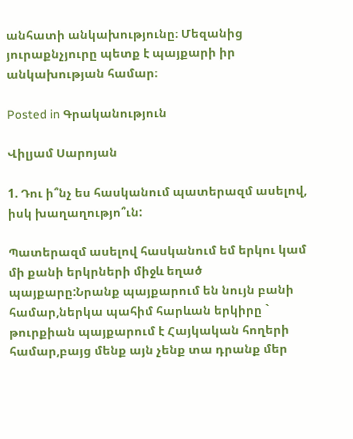անհատի անկախությունը։ Մեզանից յուրաքնչյուրը պետք է պայքարի իր անկախության համար։

Posted in Գրականություն

Վիլյամ Սարոյան

1. Դու ի՞նչ ես հասկանում պատերազմ ասելով, իսկ խաղաղությո՞ւն:

Պատերազմ ասելով հասկանում եմ երկու կամ մի քանի երկրների միջև եղած պայքարը:Նրանք պայքարում են նույն բանի համար,ներկա պահիմ հարևան երկիրը ` թուրքիան պայքարում է Հայկական հողերի համար,բայց մենք այն չենք տա դրանք մեր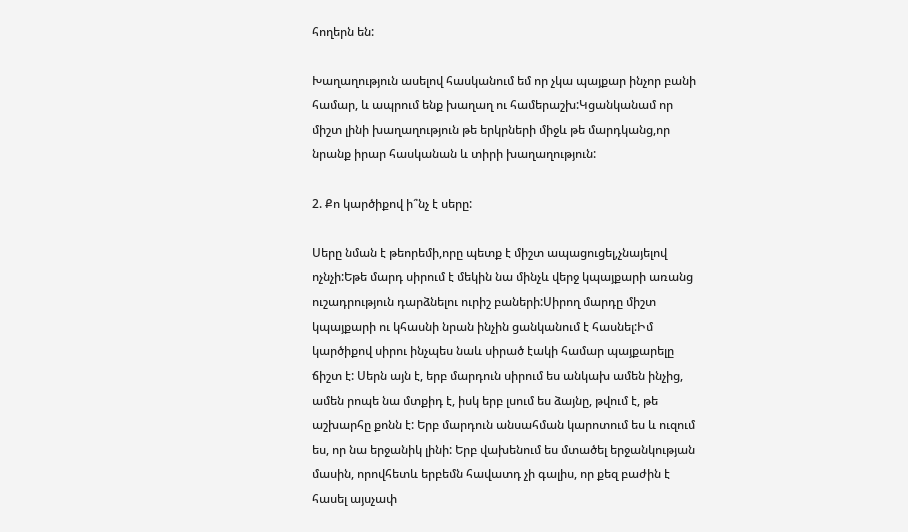հողերն են:

Խաղաղություն ասելով հասկանում եմ որ չկա պայքար ինչոր բանի համար, և ապրում ենք խաղաղ ու համերաշխ:Կցանկանամ որ միշտ լինի խաղաղություն թե երկրների միջև թե մարդկանց,որ նրանք իրար հասկանան և տիրի խաղաղություն:

2. Քո կարծիքով ի՞նչ է սերը:

Սերը նման է թեորեմի,որը պետք է միշտ ապացուցել,չնայելով ոչնչի:Եթե մարդ սիրում է մեկին նա մինչև վերջ կպայքարի առանց ուշադրություն դարձնելու ուրիշ բաների:Սիրող մարդը միշտ կպայքարի ու կհասնի նրան ինչին ցանկանում է հասնել:Իմ կարծիքով սիրու ինչպես նաև սիրած էակի համար պայքարելը ճիշտ է: Սերն այն է, երբ մարդուն սիրում ես անկախ ամեն ինչից, ամեն րոպե նա մտքիդ է, իսկ երբ լսում ես ձայնը, թվում է, թե աշխարհը քոնն է: Երբ մարդուն անսահման կարոտում ես և ուզում ես, որ նա երջանիկ լինի: Երբ վախենում ես մտածել երջանկության մասին, որովհետև երբեմն հավատդ չի գալիս, որ քեզ բաժին է հասել այսչափ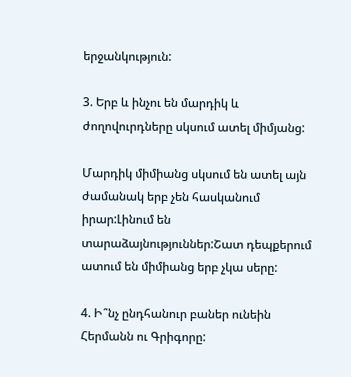երջանկություն:

3. Երբ և ինչու են մարդիկ և ժողովուրդները սկսում ատել միմյանց:

Մարդիկ միմիանց սկսում են ատել այն ժամանակ երբ չեն հասկանում իրար:Լինում են տարաձայնություններ:Շատ դեպքերում ատում են միմիանց երբ չկա սերը:

4. Ի՞նչ ընդհանուր բաներ ունեին Հերմանն ու Գրիգորը: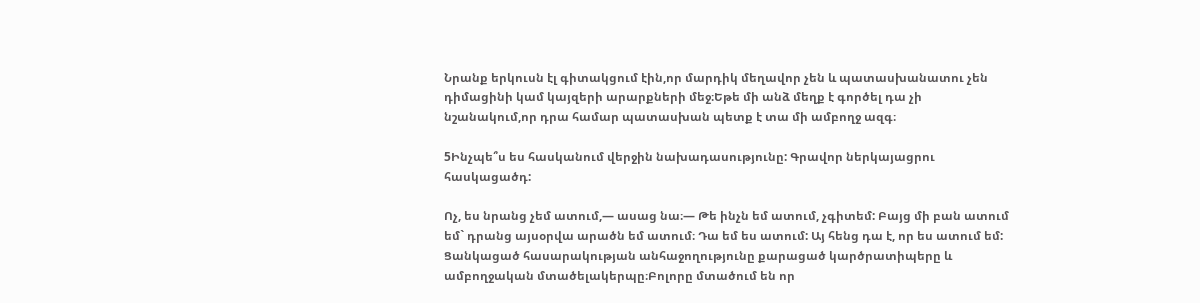Նրանք երկուսն էլ գիտակցում էին,որ մարդիկ մեղավոր չեն և պատասխանատու չեն դիմացինի կամ կայզերի արարքների մեջ։Եթե մի անձ մեղք է գործել դա չի նշանակում,որ դրա համար պատասխան պետք է տա մի ամբողջ ազգ։

5Ինչպե՞ս ես հասկանում վերջին նախադասությունը: Գրավոր ներկայացրու հասկացածդ:

Ոչ, ես նրանց չեմ ատում,— ասաց նա։— Թե ինչն եմ ատում, չգիտեմ: Բայց մի բան ատում եմ` դրանց այսօրվա արածն եմ ատում։ Դա եմ ես ատում: Այ հենց դա է, որ ես ատում եմ: Ցանկացած հասարակության անհաջողությունը քարացած կարծրատիպերը և ամբողջական մտածելակերպը։Բոլորը մտածում են որ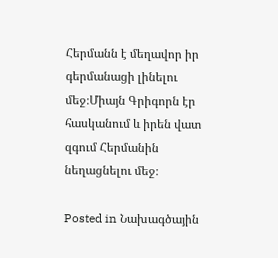Հերմանն է մեղավոր իր գերմանացի լինելու մեջ։Միայն Գրիգորն էր հասկանում և իրեն վատ զգում Հերմանին նեղացնելու մեջ։

Posted in Նախագծային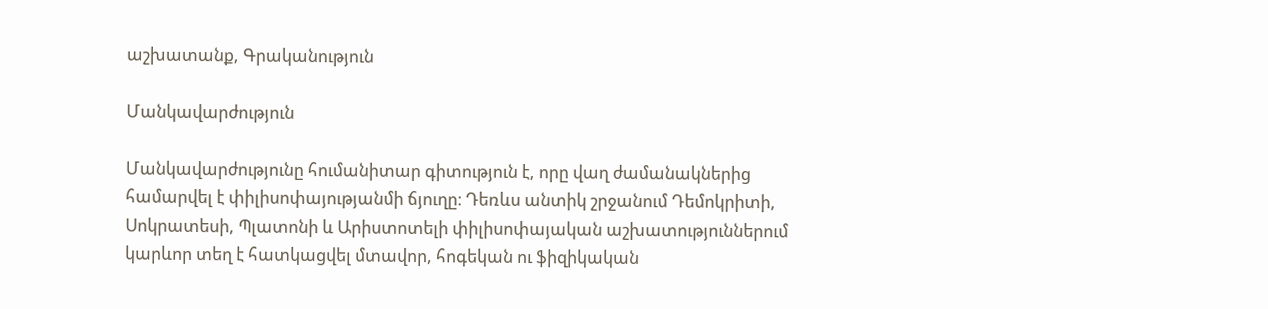աշխատանք, Գրականություն

Մանկավարժություն

Մանկավարժությունը հումանիտար գիտություն է, որը վաղ ժամանակներից համարվել է փիլիսոփայությանմի ճյուղը։ Դեռևս անտիկ շրջանում Դեմոկրիտի, Սոկրատեսի, Պլատոնի և Արիստոտելի փիլիսոփայական աշխատություններում կարևոր տեղ է հատկացվել մտավոր, հոգեկան ու ֆիզիկական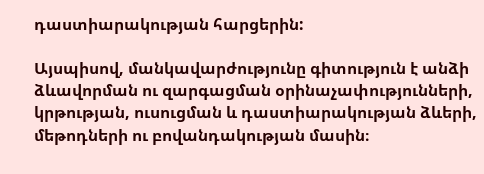դաստիարակության հարցերին:

Այսպիսով, մանկավարժությունը գիտություն է անձի ձևավորման ու զարգացման օրինաչափությունների, կրթության, ուսուցման և դաստիարակության ձևերի, մեթոդների ու բովանդակության մասին։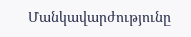Մանկավարժությունը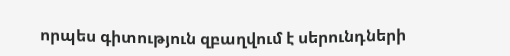որպես գիտություն զբաղվում է սերունդների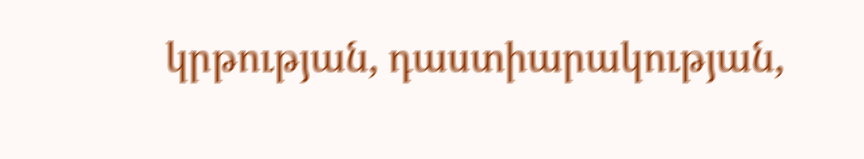կրթության, դաստիարակության,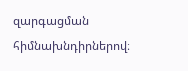զարգացման հիմնախնդիրներով։